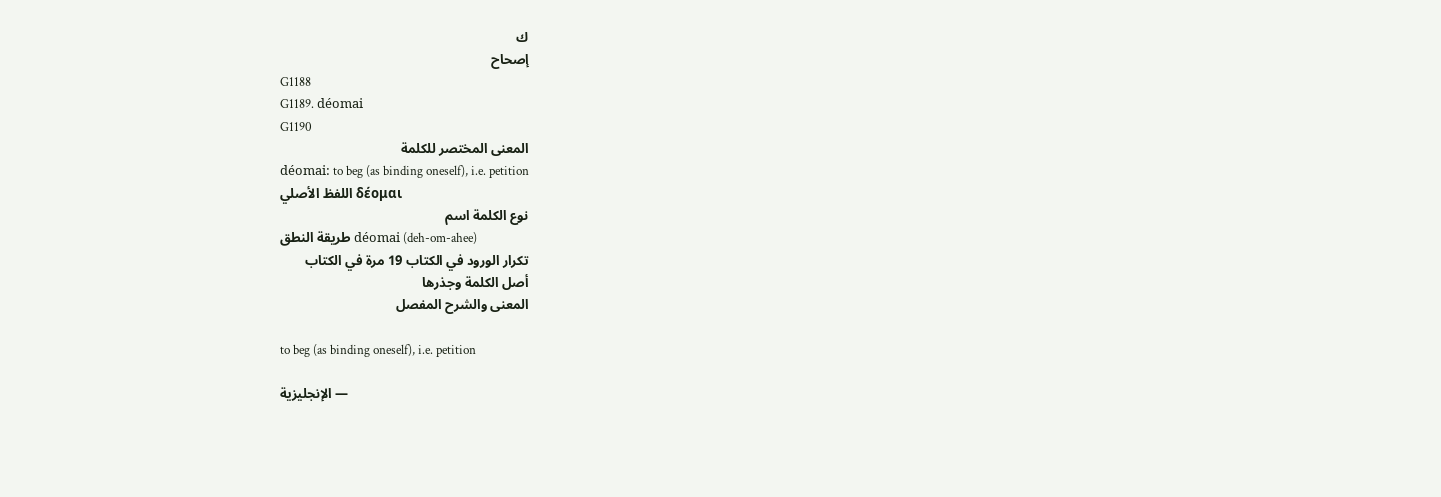ك
إصحاح
G1188
G1189. déomai
G1190
المعنى المختصر للكلمة
déomai: to beg (as binding oneself), i.e. petition
اللفظ الأصلي δέομαι
نوع الكلمة اسم
طريقة النطق déomai (deh-om-ahee)
تكرار الورود في الكتاب 19 مرة في الكتاب
أصل الكلمة وجذرها
المعنى والشرح المفصل

to beg (as binding oneself), i.e. petition

الإنجليزية —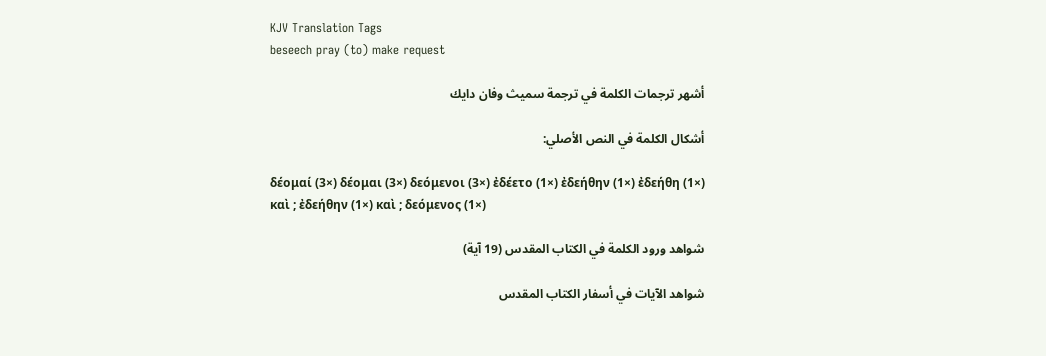KJV Translation Tags
beseech pray (to) make request

أشهر ترجمات الكلمة في ترجمة سميث وفان دايك

أشكال الكلمة في النص الأصلي:

δέομαί (3×) δέομαι (3×) δεόμενοι (3×) ἐδέετο (1×) ἐδεήθην (1×) ἐδεήθη (1×) καὶ ; ἐδεήθην (1×) καὶ ; δεόμενος (1×)

شواهد ورود الكلمة في الكتاب المقدس (19 آية)

شواهد الآيات في أسفار الكتاب المقدس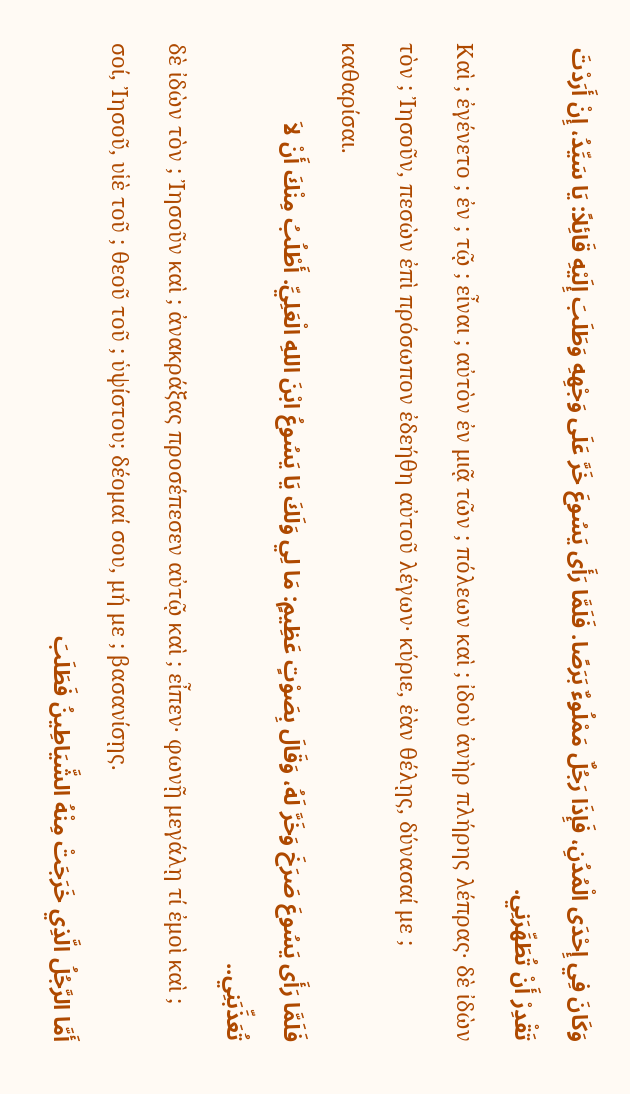وَكَانَ فِي إِحْدَى الْمُدُنِ، فَإِذَا رَجُلٌ مَمْلُوءٌ بَرَصًا. فَلَمَّا رَأَى يَسُوعَ خَرَّ عَلَى وَجْهِهِ وَطَلَبَ إِلَيْهِ قَائِلاً: يَا سَيِّدُ، إِنْ أَرَدْتَ تَقْدِرْ أَنْ تُطَهِّرَنِي.
Καὶ ; ἐγένετο ; ἐν ; τῷ ; εἶναι ; αὐτὸν ἐν μιᾷ τῶν ; πόλεων καὶ ; ἰδοὺ ἀνὴρ πλήρης λέπρας· δὲ ἰδὼν τὸν ; Ἰησοῦν, πεσὼν ἐπὶ πρόσωπον ἐδεήθη αὐτοῦ λέγων· κύριε, ἐὰν θέλῃς, δύνασαί με ; καθαρίσαι.
فَلَمَّا رَأَى يَسُوعَ صَرَخَ وَخَرَّ لَهُ، وَقَالَ بِصَوْتٍ عَظِيمٍ: مَا لِي وَلَكَ يَا يَسُوعُ ابْنَ اللهِ الْعَلِيِّ. أَطْلُبُ مِنْكَ أَنْ لاَ تُعَذِّبَنِي..
δὲ ἰδὼν τὸν ; Ἰησοῦν καὶ ; ἀνακράξας προσέπεσεν αὐτῷ καὶ ; εἶπεν· φωνῇ μεγάλῃ τί ἐμοὶ καὶ ; σοί, Ἰησοῦ, υἱὲ τοῦ ; θεοῦ τοῦ ; ὑψίστου; δέομαί σου, μή με ; βασανίσῃς.
أَمَّا الرَّجُلُ الَّذِي خَرَجَتْ مِنْهُ الشَّيَاطِينُ فَطَلَبَ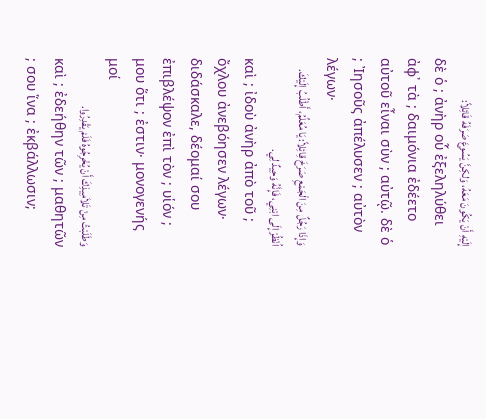إِلَيْهِ أَنْ يَكُونَ مَعَهُ، وَلكِنَّ يَسُوعَ صَرَفَهُ قَائِلاً:
δὲ ὁ ; ἀνὴρ οὗ ἐξεληλύθει ἀφ᾽ τὰ ; δαιμόνια ἐδέετο αὐτοῦ εἶναι σὺν ; αὐτῷ. δὲ ὁ ; Ἰησοῦς ἀπέλυσεν ; αὐτὸν λέγων·
وَإِذَا رَجُلٌ مِنَ الْجَمْعِ صَرَخَ قِائِلاً: يَا مُعَلِّمُ، أَطْلُبُ إِلَيْكَ. اُنْظُرْ إِلَى ابْنِي، فَإِنَّهُ وَحِيدٌ لِي.
καὶ ; ἰδοὺ ἀνὴρ ἀπὸ τοῦ ; ὄχλου ἀνεβόησεν λέγων· διδάσκαλε, δέομαί σου ἐπιβλέψον ἐπὶ τὸν ; υἱόν ; μου ὅτι ; ἐστιν· μονογενής μοί
وَطَلَبْتُ مِنْ تَلاَمِيذِكَ أَنْ يُخْرِجُوهُ فَلَمْ يَقْدِرُوا.
καὶ ; ἐδεήθην τῶν ; μαθητῶν ; σου ἵνα ; ἐκβάλλωσιν;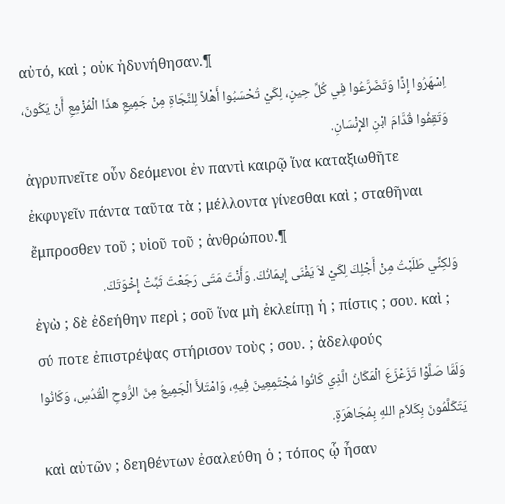αὐτό, καὶ ; οὐκ ἠδυνήθησαν.¶
اِسْهَرُوا إِذًا وَتَضَرَّعُوا فِي كُلِّ حِينٍ، لِكَيْ تُحْسَبُوا أَهْلاً لِلنَّجَاةِ مِنْ جَمِيعِ هذَا الْمُزْمِعِ أَنْ يَكُونَ، وَتَقِفُوا قُدَّامَ ابْنِ الإِنْسَانِ.
ἀγρυπνεῖτε οὖν δεόμενοι ἐν παντὶ καιρῷ ἵνα καταξιωθῆτε ἐκφυγεῖν πάντα ταῦτα τὰ ; μέλλοντα γίνεσθαι καὶ ; σταθῆναι ἔμπροσθεν τοῦ ; υἱοῦ τοῦ ; ἀνθρώπου.¶
وَلكِنِّي طَلَبْتُ مِنْ أَجْلِكَ لِكَيْ لاَ يَفْنَى إِيمَانُكَ. وَأَنْتَ مَتَى رَجَعْتَ ثَبِّتْ إِخْوَتَكَ.
ἐγὼ ; δὲ ἐδεήθην περὶ ; σοῦ ἵνα μὴ ἐκλείπῃ ἡ ; πίστις ; σου. καὶ ; σύ ποτε ἐπιστρέψας στήρισον τοὺς ; σου. ; ἀδελφούς
وَلَمَّا صَلَّوْا تَزَعْزَعَ الْمَكَانُ الَّذِي كَانُوا مُجْتَمِعِينَ فِيهِ، وَامْتَلأَ الْجَمِيعُ مِنَ الرُّوحِ الْقُدُسِ، وَكَانُوا يَتَكَلَّمُونَ بِكَلاَمِ اللهِ بِمُجَاهَرَةٍ.
καὶ αὐτῶν ; δεηθέντων ἐσαλεύθη ὁ ; τόπος ᾧ ἦσαν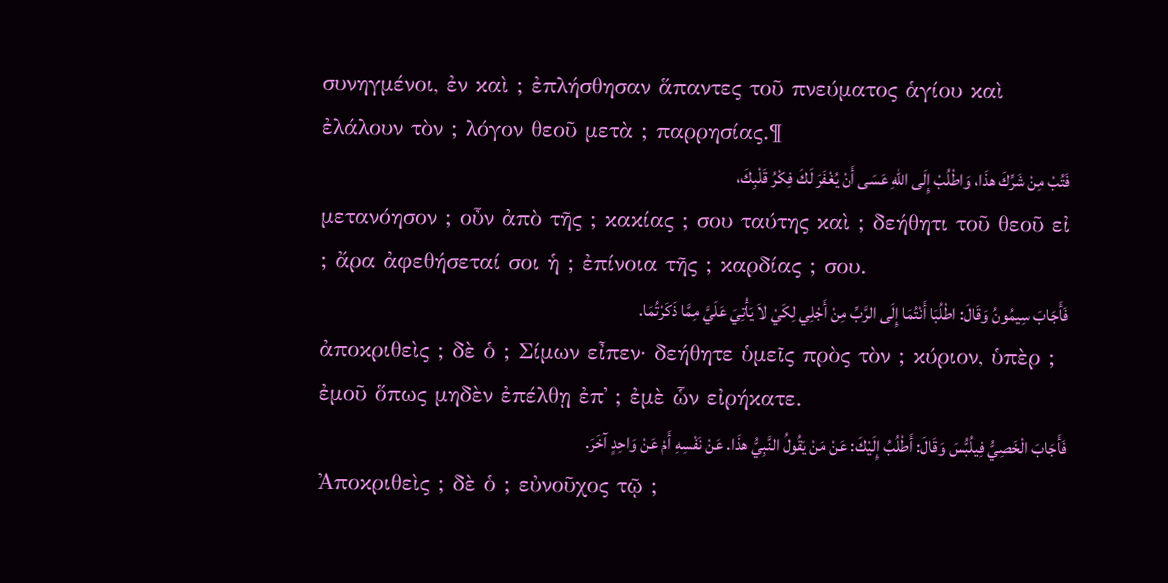συνηγμένοι, ἐν καὶ ; ἐπλήσθησαν ἅπαντες τοῦ πνεύματος ἁγίου καὶ ἐλάλουν τὸν ; λόγον θεοῦ μετὰ ; παρρησίας.¶
فَتُبْ مِنْ شَرِّكَ هذَا، وَاطْلُبْ إِلَى اللهِ عَسَى أَنْ يُغْفَرَ لَكَ فِكْرُ قَلْبِكَ،
μετανόησον ; οὖν ἀπὸ τῆς ; κακίας ; σου ταύτης καὶ ; δεήθητι τοῦ θεοῦ εἰ ; ἄρα ἀφεθήσεταί σοι ἡ ; ἐπίνοια τῆς ; καρδίας ; σου.
فَأَجَابَ سِيمُونُ وَقَالَ: اطْلُبَا أَنْتُمَا إِلَى الرَّبِّ مِنْ أَجْلِي لِكَيْ لاَ يَأْتِيَ عَلَيَّ مِمَّا ذَكَرْتُمَا.
ἀποκριθεὶς ; δὲ ὁ ; Σίμων εἶπεν· δεήθητε ὑμεῖς πρὸς τὸν ; κύριον, ὑπὲρ ; ἐμοῦ ὅπως μηδὲν ἐπέλθῃ ἐπ᾽ ; ἐμὲ ὧν εἰρήκατε.
فَأَجَابَ الْخَصِيُّ فِيلُبُّسَ وَقَالَ: أَطْلُبُ إِلَيْكَ: عَنْ مَنْ يَقُولُ النَّبِيُّ هذَا. عَنْ نَفْسِهِ أَمْ عَنْ وَاحِدٍ آخَرَ.
Ἀποκριθεὶς ; δὲ ὁ ; εὐνοῦχος τῷ ;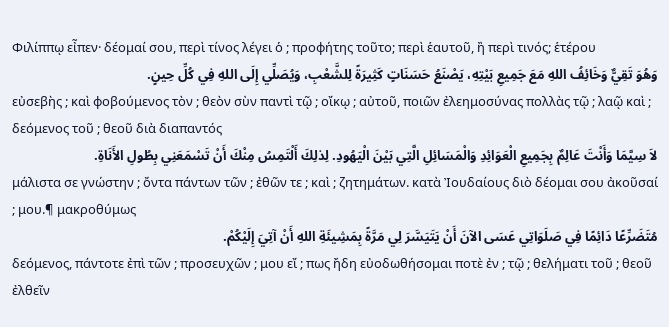Φιλίππῳ εἶπεν· δέομαί σου, περὶ τίνος λέγει ὁ ; προφήτης τοῦτο; περὶ ἑαυτοῦ, ἢ περὶ τινός; ἑτέρου
وَهُوَ تَقِيٌّ وَخَائِفُ اللهِ مَعَ جَمِيعِ بَيْتِهِ، يَصْنَعُ حَسَنَاتٍ كَثِيرَةً لِلشَّعْبِ، وَيُصَلِّي إِلَى اللهِ فِي كُلِّ حِينٍ.
εὐσεβὴς ; καὶ φοβούμενος τὸν ; θεὸν σὺν παντὶ τῷ ; οἴκῳ ; αὐτοῦ, ποιῶν ἐλεημοσύνας πολλὰς τῷ ; λαῷ καὶ ; δεόμενος τοῦ ; θεοῦ διὰ διαπαντός
لاَ سِيَّمَا وَأَنْتَ عَالِمٌ بِجَمِيعِ الْعَوَائِدِ وَالْمَسَائِلِ الَّتِي بَيْنَ الْيَهُودِ. لِذلِكَ أَلْتَمِسُ مِنْكَ أَنْ تَسْمَعَنِي بِطُولِ الأَنَاةِ.
μάλιστα σε γνώστην ; ὄντα πάντων τῶν ; ἐθῶν τε ; καὶ ; ζητημάτων. κατὰ Ἰουδαίους διὸ δέομαι σου ἀκοῦσαί ; μου.¶ μακροθύμως
مُتَضَرِّعًا دَائِمًا فِي صَلَوَاتِي عَسَى الآنَ أَنْ يَتَيَسَّرَ لِي مَرَّةً بِمَشِيئَةِ اللهِ أَنْ آتِيَ إِلَيْكُمْ.
δεόμενος, πάντοτε ἐπὶ τῶν ; προσευχῶν ; μου εἴ ; πως ἤδη εὐοδωθήσομαι ποτὲ ἐν ; τῷ ; θελήματι τοῦ ; θεοῦ ἐλθεῖν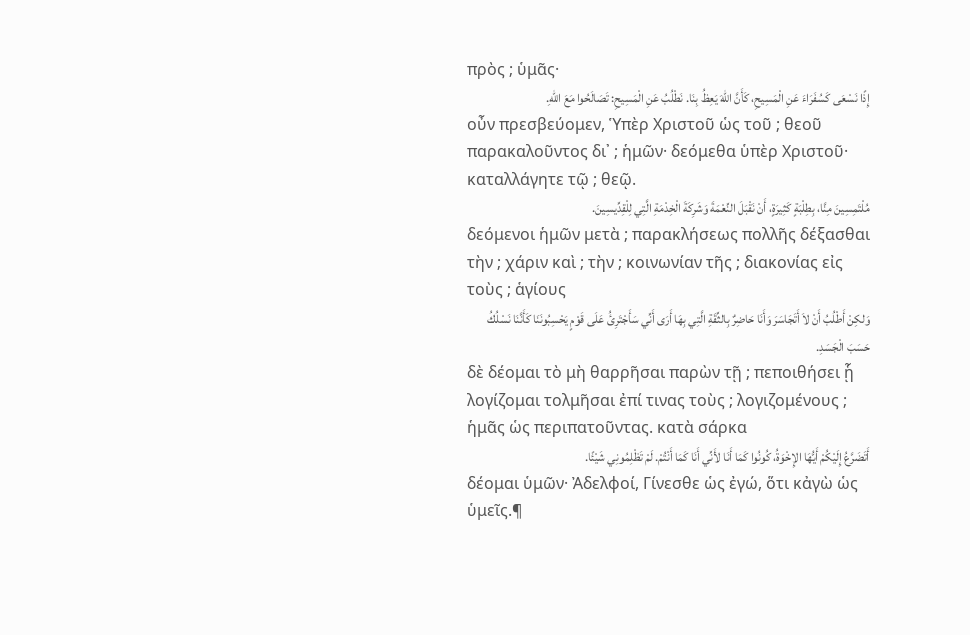πρὸς ; ὑμᾶς·
إِذًا نَسْعَى كَسُفَرَاءَ عَنِ الْمَسِيحِ، كَأَنَّ اللهَ يَعِظُ بِنَا. نَطْلُبُ عَنِ الْمَسِيحِ: تَصَالَحُوا مَعَ اللهِ.
οὖν πρεσβεύομεν, Ὑπὲρ Χριστοῦ ὡς τοῦ ; θεοῦ παρακαλοῦντος δι᾽ ; ἡμῶν· δεόμεθα ὑπὲρ Χριστοῦ· καταλλάγητε τῷ ; θεῷ.
مُلْتَمِسِينَ مِنَّا، بِطِلْبَةٍ كَثِيرَةٍ، أَنْ نَقْبَلَ النِّعْمَةَ وَشَرِكَةَ الْخِدْمَةِ الَّتِي لِلْقِدِّيسِينَ.
δεόμενοι ἡμῶν μετὰ ; παρακλήσεως πολλῆς δέξασθαι τὴν ; χάριν καὶ ; τὴν ; κοινωνίαν τῆς ; διακονίας εἰς τοὺς ; ἁγίους
وَلكِنْ أَطْلُبُ أَنْ لاَ أَتَجَاسَرَ وَأَنَا حَاضِرٌ بِالثِّقَةِ الَّتِي بِهَا أَرَى أَنِّي سَأَجْتَرِئُ عَلَى قَوْمٍ يَحْسِبُونَنَا كَأَنَّنَا نَسْلُكُ حَسَبَ الْجَسَدِ.
δὲ δέομαι τὸ μὴ θαρρῆσαι παρὼν τῇ ; πεποιθήσει ᾗ λογίζομαι τολμῆσαι ἐπί τινας τοὺς ; λογιζομένους ; ἡμᾶς ὡς περιπατοῦντας. κατὰ σάρκα
أَتَضَرَّعُ إِلَيْكُمْ أَيُّهَا الإِخْوَةُ، كُونُوا كَمَا أَنَا لأَنِّي أَنَا كَمَا أَنْتُمْ. لَمْ تَظْلِمُونِي شَيْئًا.
δέομαι ὑμῶν· Ἀδελφοί, Γίνεσθε ὡς ἐγώ, ὅτι κἀγὼ ὡς ὑμεῖς.¶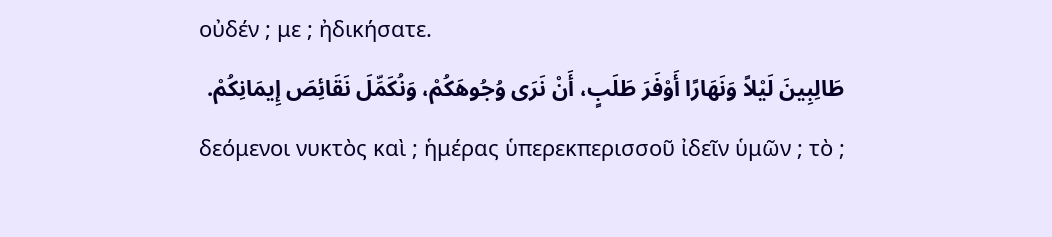οὐδέν ; με ; ἠδικήσατε.
طَالِبِينَ لَيْلاً وَنَهَارًا أَوْفَرَ طَلَبٍ، أَنْ نَرَى وُجُوهَكُمْ، وَنُكَمِّلَ نَقَائِصَ إِيمَانِكُمْ.
δεόμενοι νυκτὸς καὶ ; ἡμέρας ὑπερεκπερισσοῦ ἰδεῖν ὑμῶν ; τὸ ;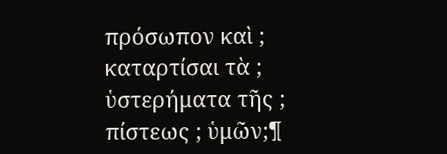πρόσωπον καὶ ; καταρτίσαι τὰ ; ὑστερήματα τῆς ; πίστεως ; ὑμῶν;¶